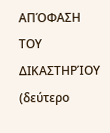ΑΠΌΦΑΣΗ ΤΟΥ ΔΙΚΑΣΤΗΡΊΟΥ (δεύτερο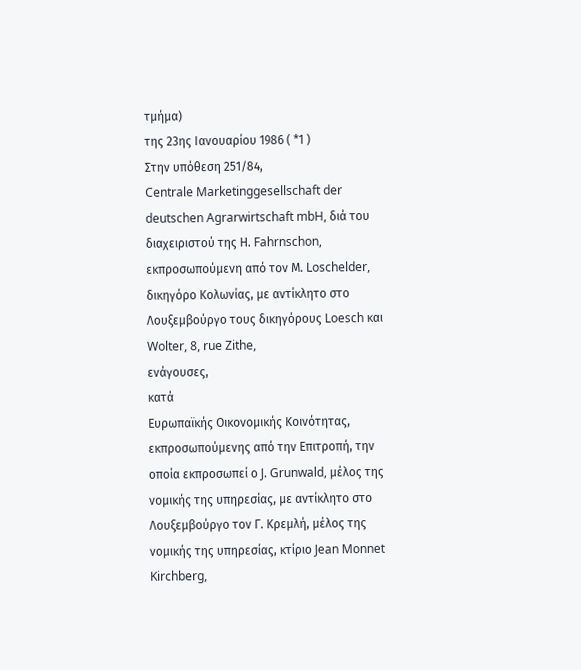τμήμα)
της 23ης Ιανουαρίου 1986 ( *1 )
Στην υπόθεση 251/84,
Centrale Marketinggesellschaft der deutschen Agrarwirtschaft mbH, διά του διαχειριστού της Η. Fahrnschon, εκπροσωπούμενη από τον Μ. Loschelder, δικηγόρο Κολωνίας, με αντίκλητο στο Λουξεμβούργο τους δικηγόρους Loesch και Wolter, 8, rue Zithe,
ενάγουσες,
κατά
Ευρωπαϊκής Οικονομικής Κοινότητας, εκπροσωπούμενης από την Επιτροπή, την οποία εκπροσωπεί ο J. Grunwald, μέλος της νομικής της υπηρεσίας, με αντίκλητο στο Λουξεμβούργο τον Γ. Κρεμλή, μέλος της νομικής της υπηρεσίας, κτίριο Jean Monnet Kirchberg,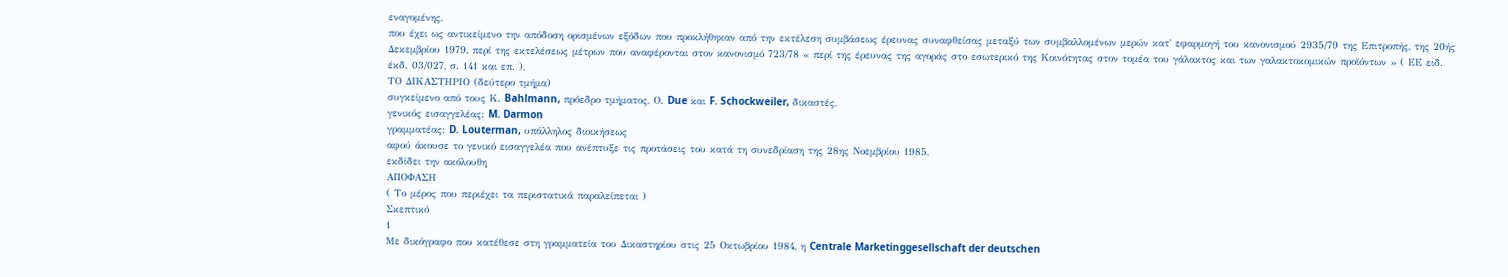εναγομένης,
που έχει ως αντικείμενο την απόδοση ορισμένων εξόδων που προκλήθηκαν από την εκτέλεση συμβάσεως έρευνας συναφθείσας μεταξύ των συμβαλλομένων μερών κατ' εφαρμογή του κανονισμού 2935/79 της Επιτροπής, της 20ής Δεκεμβρίου 1979, περί της εκτελέσεως μέτρων που αναφέρονται στον κανονισμό 723/78 « περί της έρευνας της αγοράς στο εσωτερικό της Κοινότητας στον τομέα του γάλακτος και των γαλακτοκομικών προϊόντων » ( ΕΕ ειδ. έκδ. 03/027, σ. 141 και επ. ),
ΤΟ ΔΙΚΑΣΤΗΡΙΟ (δεύτερο τμήμα)
συγκείμενο από τους Κ. Bahlmann, πρόεδρο τμήματος, Ο. Due και F. Schockweiler, δικαστές,
γενικός εισαγγελέας: M. Darmon
γραμματέας: D. Louterman, υπάλληλος διοικήσεως
αφού άκουσε το γενικό εισαγγελέα που ανέπτυξε τις προτάσεις του κατά τη συνεδρίαση της 28ης Νοεμβρίου 1985,
εκδίδει την ακόλουθη
ΑΠΟΦΑΣΗ
( Το μέρος που περιέχει τα περιστατικά παραλείπεται )
Σκεπτικό
1
Με δικόγραφο που κατέθεσε στη γραμματεία του Δικαστηρίου στις 25 Οκτωβρίου 1984, η Centrale Marketinggesellschaft der deutschen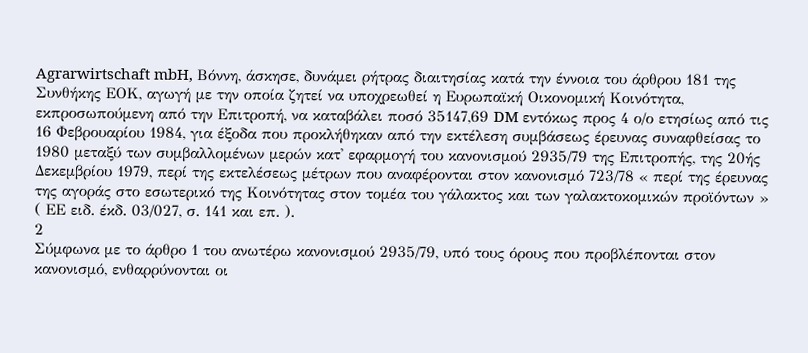Agrarwirtschaft mbH, Βόννη, άσκησε, δυνάμει ρήτρας διαιτησίας κατά την έννοια του άρθρου 181 της Συνθήκης ΕΟΚ, αγωγή με την οποία ζητεί να υποχρεωθεί η Ευρωπαϊκή Οικονομική Κοινότητα, εκπροσωπούμενη από την Επιτροπή, να καταβάλει ποσό 35147,69 DM εντόκως προς 4 ο/ο ετησίως από τις 16 Φεβρουαρίου 1984, για έξοδα που προκλήθηκαν από την εκτέλεση συμβάσεως έρευνας συναφθείσας το 1980 μεταξύ των συμβαλλομένων μερών κατ' εφαρμογή του κανονισμού 2935/79 της Επιτροπής, της 20ής Δεκεμβρίου 1979, περί της εκτελέσεως μέτρων που αναφέρονται στον κανονισμό 723/78 « περί της έρευνας της αγοράς στο εσωτερικό της Κοινότητας στον τομέα του γάλακτος και των γαλακτοκομικών προϊόντων » ( ΕΕ ειδ. έκδ. 03/027, σ. 141 και επ. ).
2
Σύμφωνα με το άρθρο 1 του ανωτέρω κανονισμού 2935/79, υπό τους όρους που προβλέπονται στον κανονισμό, ενθαρρύνονται οι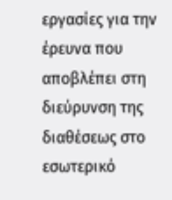εργασίες για την έρευνα που αποβλέπει στη διεύρυνση της διαθέσεως στο εσωτερικό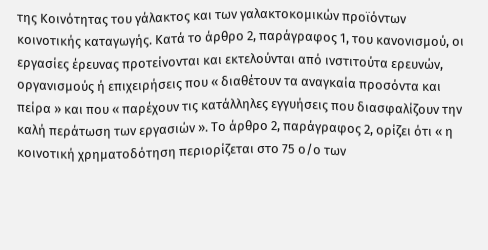της Κοινότητας του γάλακτος και των γαλακτοκομικών προϊόντων κοινοτικής καταγωγής. Κατά το άρθρο 2, παράγραφος 1, του κανονισμού, οι εργασίες έρευνας προτείνονται και εκτελούνται από ινστιτούτα ερευνών, οργανισμούς ή επιχειρήσεις που « διαθέτουν τα αναγκαία προσόντα και πείρα » και που « παρέχουν τις κατάλληλες εγγυήσεις που διασφαλίζουν την καλή περάτωση των εργασιών ». Το άρθρο 2, παράγραφος 2, ορίζει ότι « η κοινοτική χρηματοδότηση περιορίζεται στο 75 ο/ο των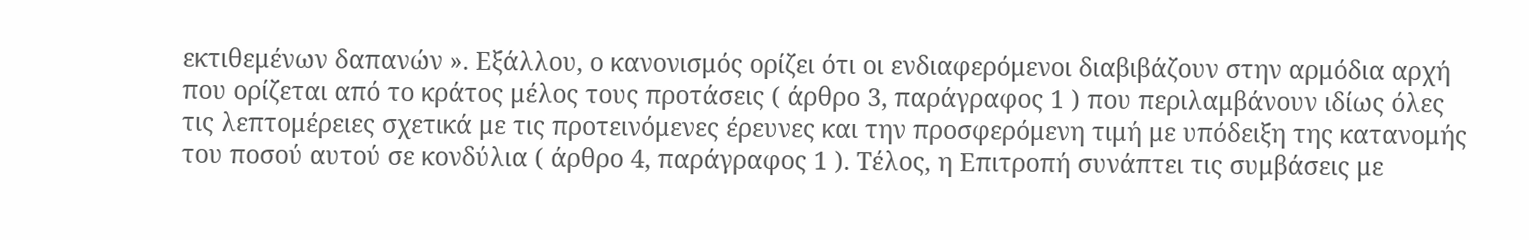εκτιθεμένων δαπανών ». Εξάλλου, ο κανονισμός ορίζει ότι οι ενδιαφερόμενοι διαβιβάζουν στην αρμόδια αρχή που ορίζεται από το κράτος μέλος τους προτάσεις ( άρθρο 3, παράγραφος 1 ) που περιλαμβάνουν ιδίως όλες τις λεπτομέρειες σχετικά με τις προτεινόμενες έρευνες και την προσφερόμενη τιμή με υπόδειξη της κατανομής του ποσού αυτού σε κονδύλια ( άρθρο 4, παράγραφος 1 ). Τέλος, η Επιτροπή συνάπτει τις συμβάσεις με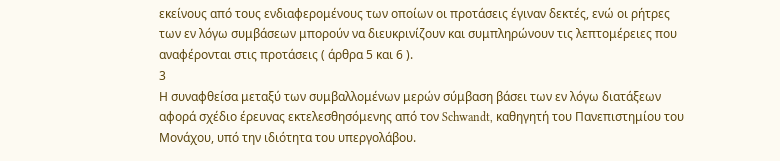εκείνους από τους ενδιαφερομένους των οποίων οι προτάσεις έγιναν δεκτές, ενώ οι ρήτρες των εν λόγω συμβάσεων μπορούν να διευκρινίζουν και συμπληρώνουν τις λεπτομέρειες που αναφέρονται στις προτάσεις ( άρθρα 5 και 6 ).
3
Η συναφθείσα μεταξύ των συμβαλλομένων μερών σύμβαση βάσει των εν λόγω διατάξεων αφορά σχέδιο έρευνας εκτελεσθησόμενης από τον Schwandt, καθηγητή του Πανεπιστημίου του Μονάχου, υπό την ιδιότητα του υπεργολάβου.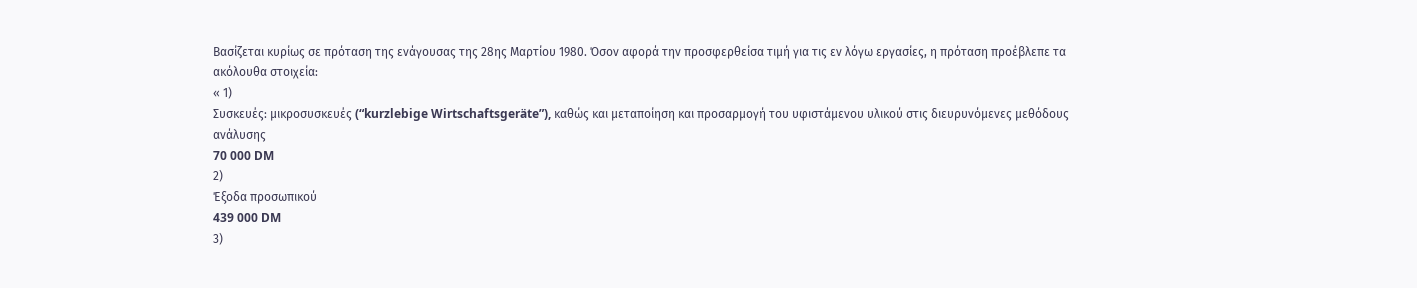Βασίζεται κυρίως σε πρόταση της ενάγουσας της 28ης Μαρτίου 1980. Όσον αφορά την προσφερθείσα τιμή για τις εν λόγω εργασίες, η πρόταση προέβλεπε τα ακόλουθα στοιχεία:
« 1)
Συσκευές: μικροσυσκευές (“kurzlebige Wirtschaftsgeräte”), καθώς και μεταποίηση και προσαρμογή του υφιστάμενου υλικού στις διευρυνόμενες μεθόδους ανάλυσης
70 000 DM
2)
Έξοδα προσωπικού
439 000 DM
3)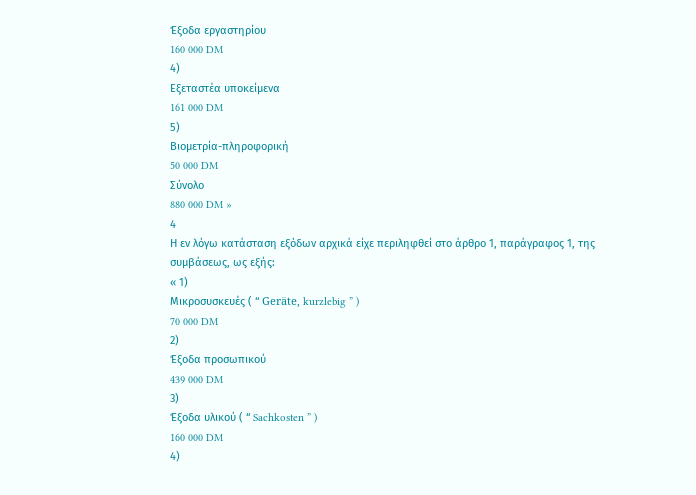Έξοδα εργαστηρίου
160 000 DM
4)
Εξεταστέα υποκείμενα
161 000 DM
5)
Βιομετρία-πληροφορική
50 000 DM
Σύνολο
880 000 DM »
4
Η εν λόγω κατάσταση εξόδων αρχικά είχε περιληφθεί στο άρθρο 1, παράγραφος 1, της συμβάσεως, ως εξής:
« 1)
Μικροσυσκευές ( “ Geräte, kurzlebig ” )
70 000 DM
2)
Έξοδα προσωπικού
439 000 DM
3)
Έξοδα υλικού ( “ Sachkosten ” )
160 000 DM
4)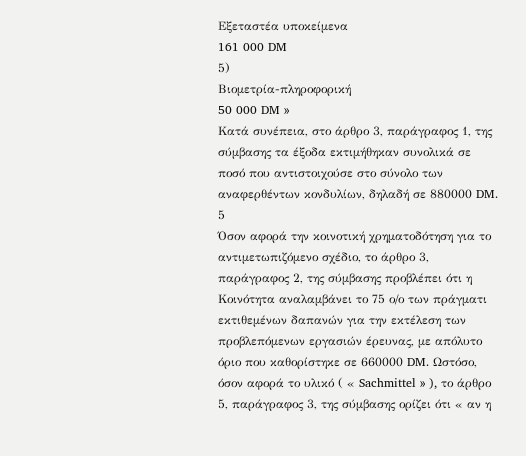Εξεταστέα υποκείμενα
161 000 DM
5)
Βιομετρία-πληροφορική
50 000 DM »
Κατά συνέπεια, στο άρθρο 3, παράγραφος 1, της σύμβασης τα έξοδα εκτιμήθηκαν συνολικά σε ποσό που αντιστοιχούσε στο σύνολο των αναφερθέντων κονδυλίων, δηλαδή σε 880000 DM.
5
Όσον αφορά την κοινοτική χρηματοδότηση για το αντιμετωπιζόμενο σχέδιο, το άρθρο 3, παράγραφος 2, της σύμβασης προβλέπει ότι η Κοινότητα αναλαμβάνει το 75 ο/ο των πράγματι εκτιθεμένων δαπανών για την εκτέλεση των προβλεπόμενων εργασιών έρευνας, με απόλυτο όριο που καθορίστηκε σε 660000 DM. Ωστόσο, όσον αφορά το υλικό ( « Sachmittel » ), το άρθρο 5, παράγραφος 3, της σύμβασης ορίζει ότι « αν η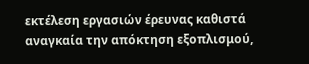εκτέλεση εργασιών έρευνας καθιστά αναγκαία την απόκτηση εξοπλισμού,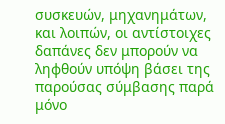συσκευών, μηχανημάτων, και λοιπών, οι αντίστοιχες δαπάνες δεν μπορούν να ληφθούν υπόψη βάσει της παρούσας σύμβασης παρά μόνο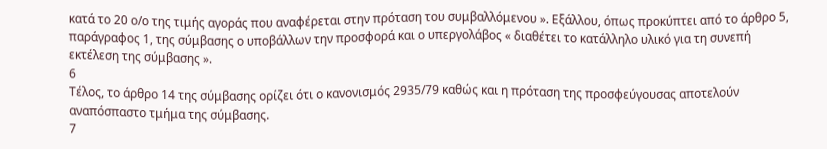κατά το 20 ο/ο της τιμής αγοράς που αναφέρεται στην πρόταση του συμβαλλόμενου ». Εξάλλου, όπως προκύπτει από το άρθρο 5, παράγραφος 1, της σύμβασης ο υποβάλλων την προσφορά και ο υπεργολάβος « διαθέτει το κατάλληλο υλικό για τη συνεπή εκτέλεση της σύμβασης ».
6
Τέλος, το άρθρο 14 της σύμβασης ορίζει ότι ο κανονισμός 2935/79 καθώς και η πρόταση της προσφεύγουσας αποτελούν αναπόσπαστο τμήμα της σύμβασης.
7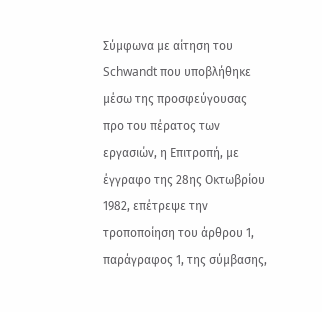Σύμφωνα με αίτηση του Schwandt που υποβλήθηκε μέσω της προσφεύγουσας προ του πέρατος των εργασιών, η Επιτροπή, με έγγραφο της 28ης Οκτωβρίου 1982, επέτρεψε την τροποποίηση του άρθρου 1, παράγραφος 1, της σύμβασης,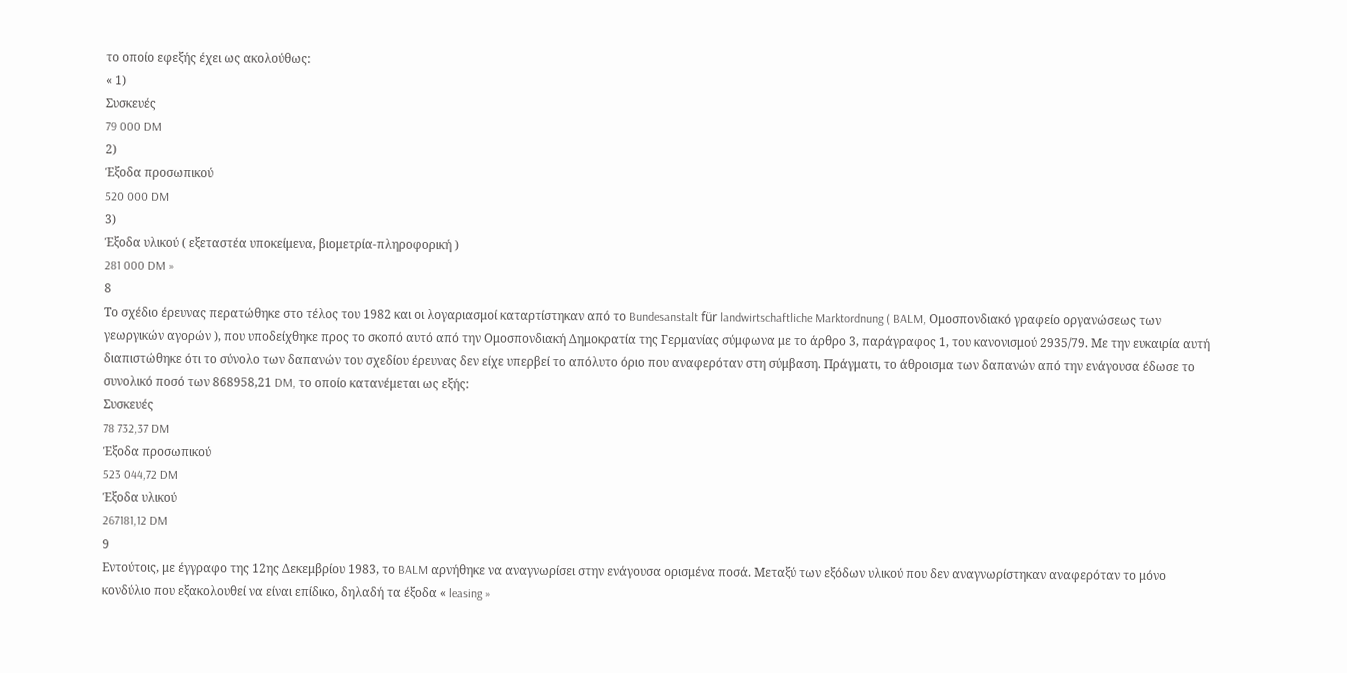το οποίο εφεξής έχει ως ακολούθως:
« 1)
Συσκευές
79 000 DM
2)
Έξοδα προσωπικού
520 000 DM
3)
Έξοδα υλικού ( εξεταστέα υποκείμενα, βιομετρία-πληροφορική )
281 000 DM »
8
Το σχέδιο έρευνας περατώθηκε στο τέλος του 1982 και οι λογαριασμοί καταρτίστηκαν από το Bundesanstalt für landwirtschaftliche Marktordnung ( BALM, Ομοσπονδιακό γραφείο οργανώσεως των γεωργικών αγορών ), που υποδείχθηκε προς το σκοπό αυτό από την Ομοσπονδιακή Δημοκρατία της Γερμανίας σύμφωνα με το άρθρο 3, παράγραφος 1, του κανονισμού 2935/79. Με την ευκαιρία αυτή διαπιστώθηκε ότι το σύνολο των δαπανών του σχεδίου έρευνας δεν είχε υπερβεί το απόλυτο όριο που αναφερόταν στη σύμβαση. Πράγματι, το άθροισμα των δαπανών από την ενάγουσα έδωσε το συνολικό ποσό των 868958,21 DM, το οποίο κατανέμεται ως εξής:
Συσκευές
78 732,37 DM
Έξοδα προσωπικού
523 044,72 DM
Έξοδα υλικού
267181,12 DM
9
Εντούτοις, με έγγραφο της 12ης Δεκεμβρίου 1983, το BALM αρνήθηκε να αναγνωρίσει στην ενάγουσα ορισμένα ποσά. Μεταξύ των εξόδων υλικού που δεν αναγνωρίστηκαν αναφερόταν το μόνο κονδύλιο που εξακολουθεί να είναι επίδικο, δηλαδή τα έξοδα « leasing »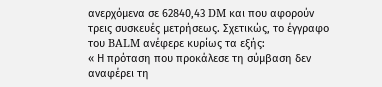ανερχόμενα σε 62840,43 DM και που αφορούν τρεις συσκευές μετρήσεως. Σχετικώς, το έγγραφο του BALM ανέφερε κυρίως τα εξής:
« Η πρόταση που προκάλεσε τη σύμβαση δεν αναφέρει τη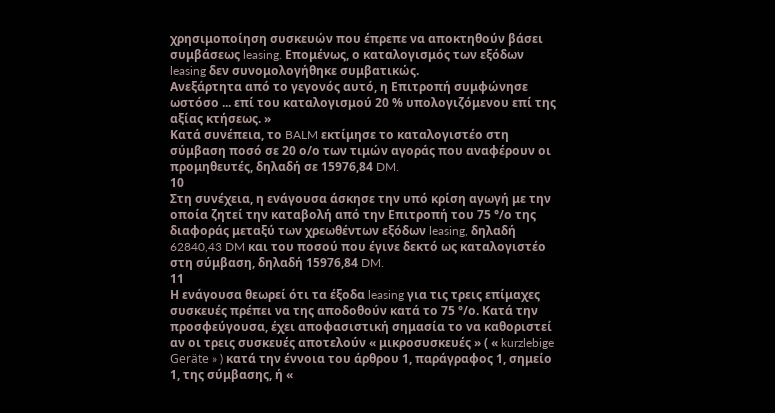χρησιμοποίηση συσκευών που έπρεπε να αποκτηθούν βάσει συμβάσεως leasing. Επομένως, ο καταλογισμός των εξόδων leasing δεν συνομολογήθηκε συμβατικώς.
Ανεξάρτητα από το γεγονός αυτό, η Επιτροπή συμφώνησε ωστόσο ... επί του καταλογισμού 20 % υπολογιζόμενου επί της αξίας κτήσεως. »
Κατά συνέπεια, το BALM εκτίμησε το καταλογιστέο στη σύμβαση ποσό σε 20 ο/ο των τιμών αγοράς που αναφέρουν οι προμηθευτές, δηλαδή σε 15976,84 DM.
10
Στη συνέχεια, η ενάγουσα άσκησε την υπό κρίση αγωγή με την οποία ζητεί την καταβολή από την Επιτροπή του 75 °/ο της διαφοράς μεταξύ των χρεωθέντων εξόδων leasing, δηλαδή 62840,43 DM και του ποσού που έγινε δεκτό ως καταλογιστέο στη σύμβαση, δηλαδή 15976,84 DM.
11
Η ενάγουσα θεωρεί ότι τα έξοδα leasing για τις τρεις επίμαχες συσκευές πρέπει να της αποδοθούν κατά το 75 °/ο. Κατά την προσφεύγουσα, έχει αποφασιστική σημασία το να καθοριστεί αν οι τρεις συσκευές αποτελούν « μικροσυσκευές » ( « kurzlebige Geräte » ) κατά την έννοια του άρθρου 1, παράγραφος 1, σημείο 1, της σύμβασης, ή «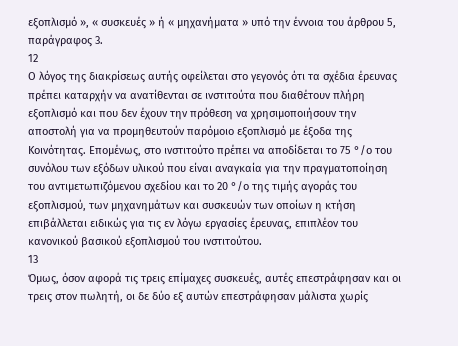εξοπλισμό », « συσκευές » ή « μηχανήματα » υπό την έννοια του άρθρου 5, παράγραφος 3.
12
Ο λόγος της διακρίσεως αυτής οφείλεται στο γεγονός ότι τα σχέδια έρευνας πρέπει καταρχήν να ανατίθενται σε ινστιτούτα που διαθέτουν πλήρη εξοπλισμό και που δεν έχουν την πρόθεση να χρησιμοποιήσουν την αποστολή για να προμηθευτούν παρόμοιο εξοπλισμό με έξοδα της Κοινότητας. Επομένως, στο ινστιτούτο πρέπει να αποδίδεται το 75 °/ο του συνόλου των εξόδων υλικού που είναι αναγκαία για την πραγματοποίηση του αντιμετωπιζόμενου σχεδίου και το 20 °/ο της τιμής αγοράς του εξοπλισμού, των μηχανημάτων και συσκευών των οποίων η κτήση επιβάλλεται ειδικώς για τις εν λόγω εργασίες έρευνας, επιπλέον του κανονικού βασικού εξοπλισμού του ινστιτούτου.
13
Όμως, όσον αφορά τις τρεις επίμαχες συσκευές, αυτές επεστράφησαν και οι τρεις στον πωλητή, οι δε δύο εξ αυτών επεστράφησαν μάλιστα χωρίς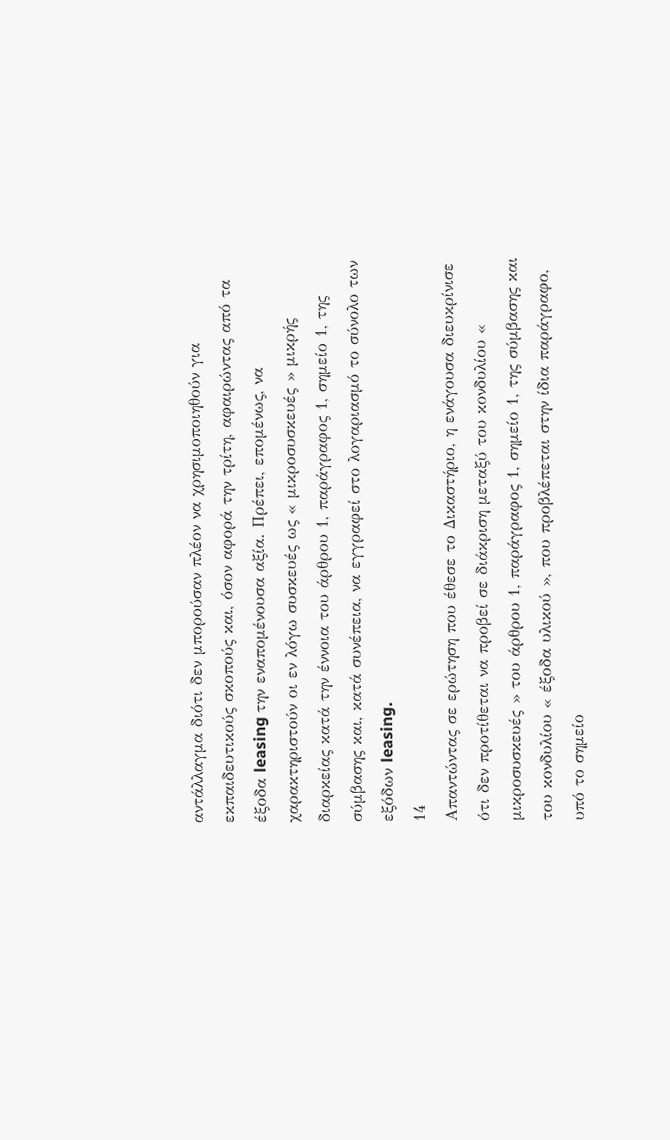αντάλλαγμα διότι δεν μπορούσαν πλέον να χρησιμοποιηθούν για εκπαιδευτικούς σκοπούς και, όσον αφορά την τρίτη, αφαιρώντας από τα έξοδα leasing την εναπομένουσα αξία. Πρέπει, επομένως, να χαρακτηριστούν οι εν λόγω συσκευές ως « μικροσυσκευές » μικρής διαρκείας κατά την έννοια του άρθρου 1, παράγραφος 1, σημείο 1, της σύμβασης και, κατά συνέπεια, να εγγραφεί στο λογαριασμό το σύνολο των εξόδων leasing.
14
Απαντώντας σε ερώτηση που έθεσε το Δικαστήριο, η ενάγουσα διευκρίνισε ότι δεν προτίθεται να προβεί σε διάκριση μεταξύ του κονδυλίου « μικροσυσκευές » του άρθρου 1, παράγραφος 1, σημείο 1, της σύμβασης και του κονδυλίου « έξοδα υλικού », που προβλέπεται στην ίδια παράγραφο, υπό το σημείο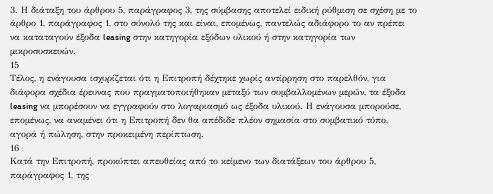3. Η διάταξη του άρθρου 5, παράγραφος 3, της σύμβασης αποτελεί ειδική ρύθμιση σε σχέση με το άρθρο 1, παράγραφος 1, στο σύνολό της και είναι, επομένως, παντελώς αδιάφορο το αν πρέπει να καταταγούν έξοδα leasing στην κατηγορία εξόδων υλικού ή στην κατηγορία των μικροσυσκευών.
15
Τέλος, η ενάγουσα ισχυρίζεται ότι η Επιτροπή δέχτηκε χωρίς αντίρρηση στο παρελθόν, για διάφορα σχέδια έρευνας που πραγματοποιήθηκαν μεταξύ των συμβαλλομένων μερών, τα έξοδα leasing να μπορέσουν να εγγραφούν στο λογαριασμό ως έξοδα υλικού. Η ενάγουσα μπορούσε, επομένως, να αναμένει ότι η Επιτροπή δεν θα απέδιδε πλέον σημασία στο συμβατικό τύπο, αγορά ή πώληση, στην προκειμένη περίπτωση.
16
Κατά την Επιτροπή, προκύπτει απευθείας από το κείμενο των διατάξεων του άρθρου 5, παράγραφος 1, της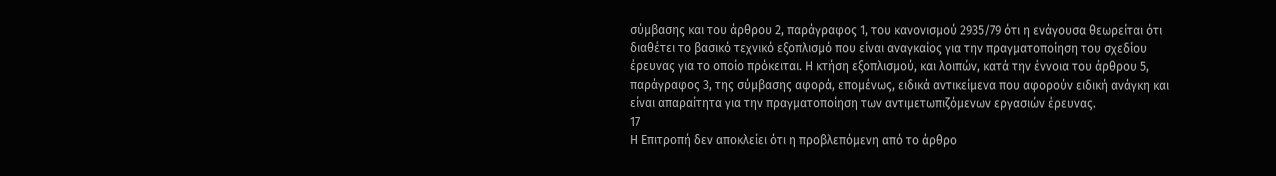σύμβασης και του άρθρου 2, παράγραφος 1, του κανονισμού 2935/79 ότι η ενάγουσα θεωρείται ότι διαθέτει το βασικό τεχνικό εξοπλισμό που είναι αναγκαίος για την πραγματοποίηση του σχεδίου έρευνας για το οποίο πρόκειται. Η κτήση εξοπλισμού, και λοιπών, κατά την έννοια του άρθρου 5, παράγραφος 3, της σύμβασης αφορά, επομένως, ειδικά αντικείμενα που αφορούν ειδική ανάγκη και είναι απαραίτητα για την πραγματοποίηση των αντιμετωπιζόμενων εργασιών έρευνας.
17
Η Επιτροπή δεν αποκλείει ότι η προβλεπόμενη από το άρθρο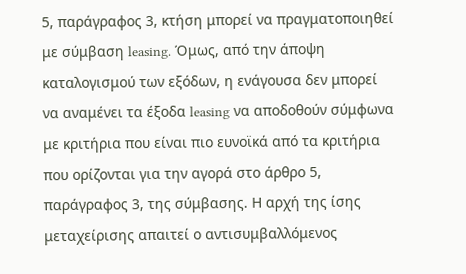5, παράγραφος 3, κτήση μπορεί να πραγματοποιηθεί με σύμβαση leasing. Όμως, από την άποψη καταλογισμού των εξόδων, η ενάγουσα δεν μπορεί να αναμένει τα έξοδα leasing να αποδοθούν σύμφωνα με κριτήρια που είναι πιο ευνοϊκά από τα κριτήρια που ορίζονται για την αγορά στο άρθρο 5, παράγραφος 3, της σύμβασης. Η αρχή της ίσης μεταχείρισης απαιτεί ο αντισυμβαλλόμενος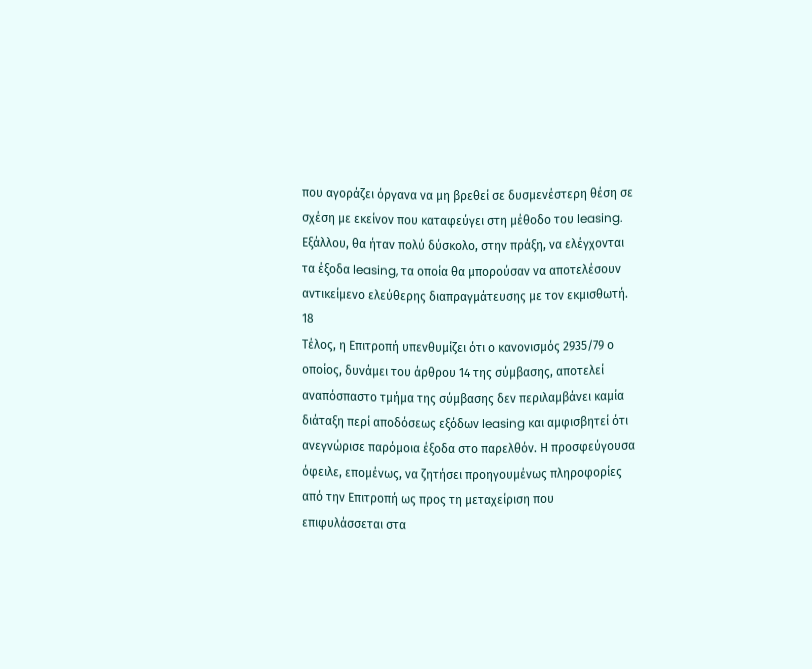που αγοράζει όργανα να μη βρεθεί σε δυσμενέστερη θέση σε σχέση με εκείνον που καταφεύγει στη μέθοδο του leasing. Εξάλλου, θα ήταν πολύ δύσκολο, στην πράξη, να ελέγχονται τα έξοδα leasing, τα οποία θα μπορούσαν να αποτελέσουν αντικείμενο ελεύθερης διαπραγμάτευσης με τον εκμισθωτή.
18
Τέλος, η Επιτροπή υπενθυμίζει ότι ο κανονισμός 2935/79 ο οποίος, δυνάμει του άρθρου 14 της σύμβασης, αποτελεί αναπόσπαστο τμήμα της σύμβασης δεν περιλαμβάνει καμία διάταξη περί αποδόσεως εξόδων leasing και αμφισβητεί ότι ανεγνώρισε παρόμοια έξοδα στο παρελθόν. Η προσφεύγουσα όφειλε, επομένως, να ζητήσει προηγουμένως πληροφορίες από την Επιτροπή ως προς τη μεταχείριση που επιφυλάσσεται στα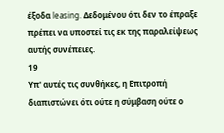έξοδα leasing. Δεδομένου ότι δεν το έπραξε πρέπει να υποστεί τις εκ της παραλείψεως αυτής συνέπειες.
19
Υπ' αυτές τις συνθήκες, η Επιτροπή διαπιστώνει ότι ούτε η σύμβαση ούτε ο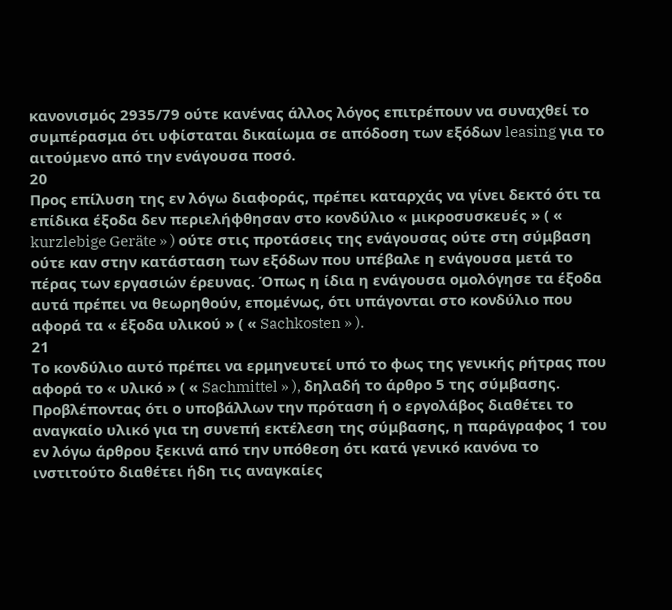κανονισμός 2935/79 ούτε κανένας άλλος λόγος επιτρέπουν να συναχθεί το συμπέρασμα ότι υφίσταται δικαίωμα σε απόδοση των εξόδων leasing για το αιτούμενο από την ενάγουσα ποσό.
20
Προς επίλυση της εν λόγω διαφοράς, πρέπει καταρχάς να γίνει δεκτό ότι τα επίδικα έξοδα δεν περιελήφθησαν στο κονδύλιο « μικροσυσκευές » ( « kurzlebige Geräte » ) ούτε στις προτάσεις της ενάγουσας ούτε στη σύμβαση ούτε καν στην κατάσταση των εξόδων που υπέβαλε η ενάγουσα μετά το πέρας των εργασιών έρευνας. Όπως η ίδια η ενάγουσα ομολόγησε τα έξοδα αυτά πρέπει να θεωρηθούν, επομένως, ότι υπάγονται στο κονδύλιο που αφορά τα « έξοδα υλικού » ( « Sachkosten » ).
21
Το κονδύλιο αυτό πρέπει να ερμηνευτεί υπό το φως της γενικής ρήτρας που αφορά το « υλικό » ( « Sachmittel » ), δηλαδή το άρθρο 5 της σύμβασης. Προβλέποντας ότι ο υποβάλλων την πρόταση ή ο εργολάβος διαθέτει το αναγκαίο υλικό για τη συνεπή εκτέλεση της σύμβασης, η παράγραφος 1 του εν λόγω άρθρου ξεκινά από την υπόθεση ότι κατά γενικό κανόνα το ινστιτούτο διαθέτει ήδη τις αναγκαίες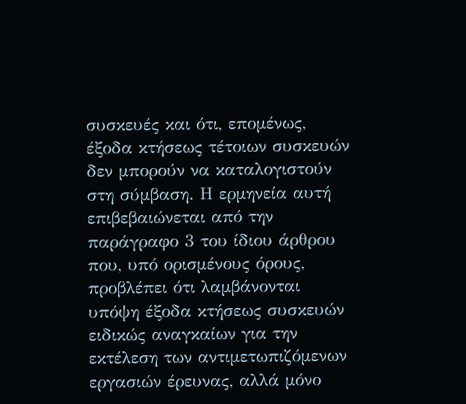συσκευές και ότι, επομένως, έξοδα κτήσεως τέτοιων συσκευών δεν μπορούν να καταλογιστούν στη σύμβαση. Η ερμηνεία αυτή επιβεβαιώνεται από την παράγραφο 3 του ίδιου άρθρου που, υπό ορισμένους όρους, προβλέπει ότι λαμβάνονται υπόψη έξοδα κτήσεως συσκευών ειδικώς αναγκαίων για την εκτέλεση των αντιμετωπιζόμενων εργασιών έρευνας, αλλά μόνο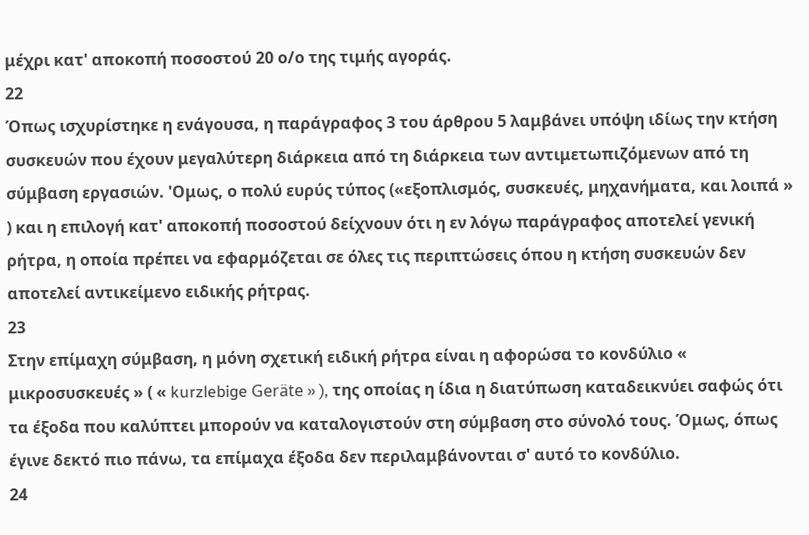μέχρι κατ' αποκοπή ποσοστού 20 ο/ο της τιμής αγοράς.
22
Όπως ισχυρίστηκε η ενάγουσα, η παράγραφος 3 του άρθρου 5 λαμβάνει υπόψη ιδίως την κτήση συσκευών που έχουν μεγαλύτερη διάρκεια από τη διάρκεια των αντιμετωπιζόμενων από τη σύμβαση εργασιών. 'Ομως, ο πολύ ευρύς τύπος («εξοπλισμός, συσκευές, μηχανήματα, και λοιπά » ) και η επιλογή κατ' αποκοπή ποσοστού δείχνουν ότι η εν λόγω παράγραφος αποτελεί γενική ρήτρα, η οποία πρέπει να εφαρμόζεται σε όλες τις περιπτώσεις όπου η κτήση συσκευών δεν αποτελεί αντικείμενο ειδικής ρήτρας.
23
Στην επίμαχη σύμβαση, η μόνη σχετική ειδική ρήτρα είναι η αφορώσα το κονδύλιο « μικροσυσκευές » ( « kurzlebige Geräte » ), της οποίας η ίδια η διατύπωση καταδεικνύει σαφώς ότι τα έξοδα που καλύπτει μπορούν να καταλογιστούν στη σύμβαση στο σύνολό τους. Όμως, όπως έγινε δεκτό πιο πάνω, τα επίμαχα έξοδα δεν περιλαμβάνονται σ' αυτό το κονδύλιο.
24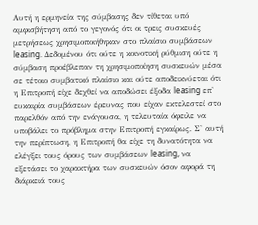Αυτή η ερμηνεία της σύμβασης δεν τίθεται υπό αμφισβήτηση από το γεγονός ότι οι τρεις συσκευές μετρήσεως χρησιμοποιήθηκαν στο πλαίσιο συμβάσεων leasing. Δεδομένου ότι ούτε η κοινοτική ρύθμιση ούτε η σύμβαση προέβλεπαν τη χρησιμοποίηση συσκευών μέσα σε τέτοιο συμβατικό πλαίσιο και ούτε αποδεικνύεται ότι η Επιτροπή είχε δεχθεί να αποδώσει έξοδα leasing επ' ευκαιρία συμβάσεων έρευνας που είχαν εκτελεστεί στο παρελθόν από την ενάγουσα, η τελευταία όφειλε να υποβάλει το πρόβλημα στην Επιτροπή εγκαίρως. Σ' αυτή την περίπτωση, η Επιτροπή θα είχε τη δυνατότητα να ελέγξει τους όρους των συμβάσεων leasing, να εξετάσει το χαρακτήρα των συσκευών όσον αφορά τη διάρκειά τους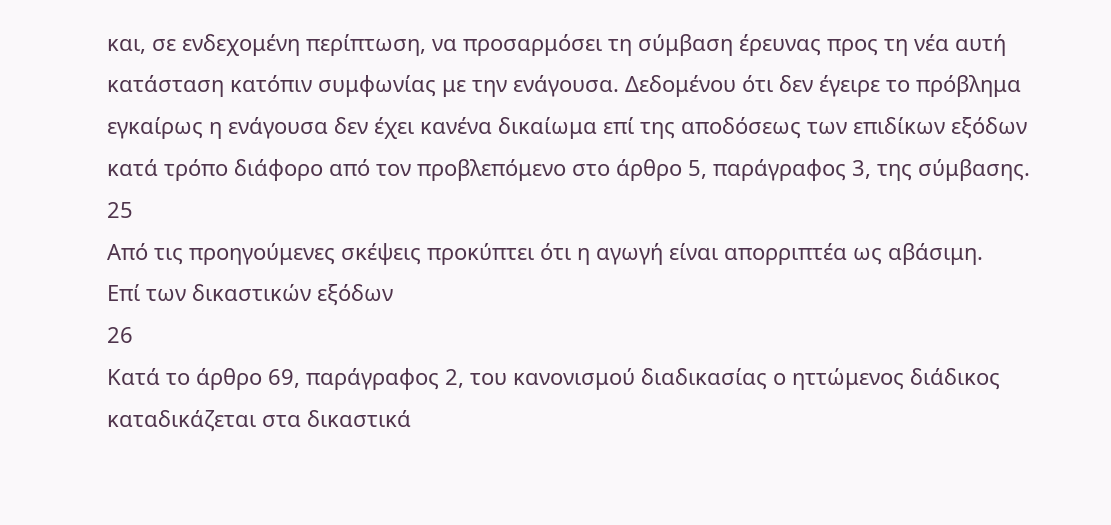και, σε ενδεχομένη περίπτωση, να προσαρμόσει τη σύμβαση έρευνας προς τη νέα αυτή κατάσταση κατόπιν συμφωνίας με την ενάγουσα. Δεδομένου ότι δεν έγειρε το πρόβλημα εγκαίρως η ενάγουσα δεν έχει κανένα δικαίωμα επί της αποδόσεως των επιδίκων εξόδων κατά τρόπο διάφορο από τον προβλεπόμενο στο άρθρο 5, παράγραφος 3, της σύμβασης.
25
Από τις προηγούμενες σκέψεις προκύπτει ότι η αγωγή είναι απορριπτέα ως αβάσιμη.
Επί των δικαστικών εξόδων
26
Κατά το άρθρο 69, παράγραφος 2, του κανονισμού διαδικασίας ο ηττώμενος διάδικος καταδικάζεται στα δικαστικά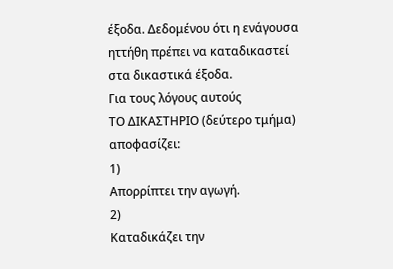έξοδα. Δεδομένου ότι η ενάγουσα ηττήθη πρέπει να καταδικαστεί στα δικαστικά έξοδα.
Για τους λόγους αυτούς
ΤΟ ΔΙΚΑΣΤΗΡΙΟ (δεύτερο τμήμα)
αποφασίζει:
1)
Απορρίπτει την αγωγή.
2)
Καταδικάζει την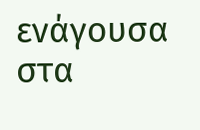ενάγουσα στα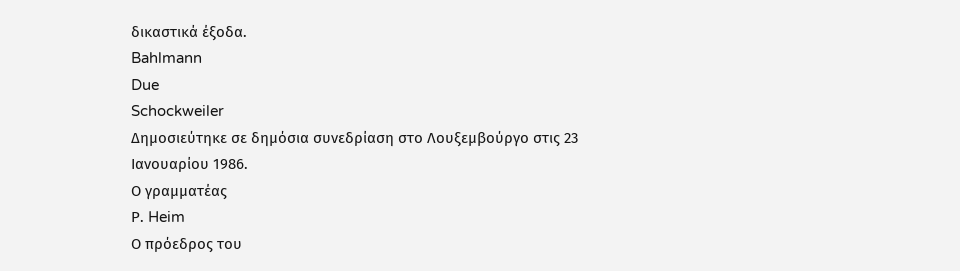δικαστικά έξοδα.
Bahlmann
Due
Schockweiler
Δημοσιεύτηκε σε δημόσια συνεδρίαση στο Λουξεμβούργο στις 23 Ιανουαρίου 1986.
Ο γραμματέας
Ρ. Heim
Ο πρόεδρος του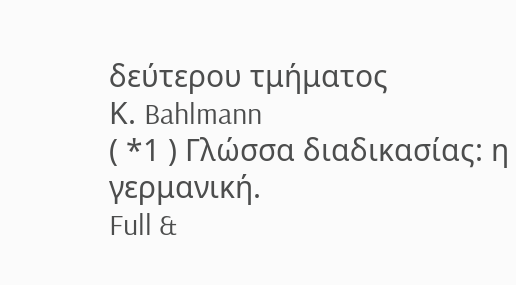δεύτερου τμήματος
Κ. Bahlmann
( *1 ) Γλώσσα διαδικασίας: η γερμανική.
Full &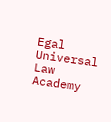Egal Universal Law Academy